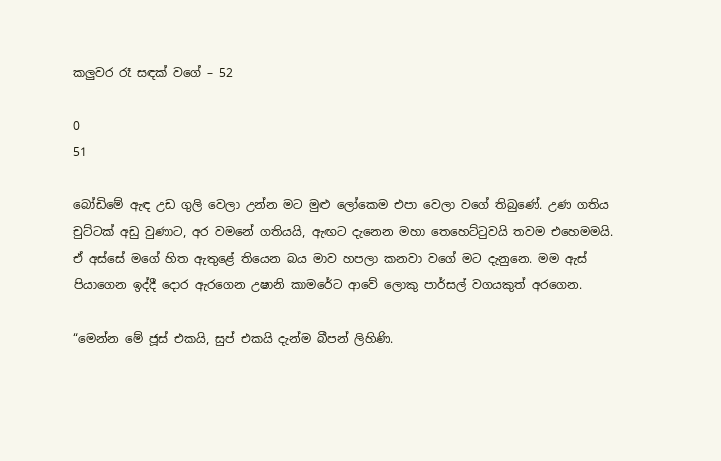කලුවර රෑ සඳක් වගේ – 52

0
51

බෝඩිමේ ඇඳ උඩ ගුලි වෙලා උන්න මට මුළු ලෝකෙම එපා වෙලා වගේ තිබුණේ. උණ ගතිය චුට්ටක් අඩු වුණාට, අර වමනේ ගතියයි, ඇඟට දැනෙන මහා තෙහෙට්ටුවයි තවම එහෙමමයි. ඒ අස්සේ මගේ හිත ඇතුළේ තියෙන බය මාව හපලා කනවා වගේ මට දැනුනෙ. මම ඇස් පියාගෙන ඉද්දී දොර ඇරගෙන උෂානි කාමරේට ආවේ ලොකු පාර්සල් වගයකුත් අරගෙන.

“මෙන්න මේ ජූස් එකයි, සුප් එකයි දැන්ම බීපන් ලිහිණි.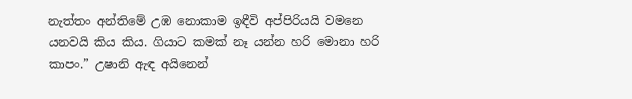නැත්තං අන්තිමේ උඹ නොකාම ඉඳීවි අප්පිරියයි වමනෙ යනවයි කිය කිය. ගියාට කමක් නෑ යන්න හරි මොනා හරි කාපං.” උෂානි ඇඳ අයිනෙන්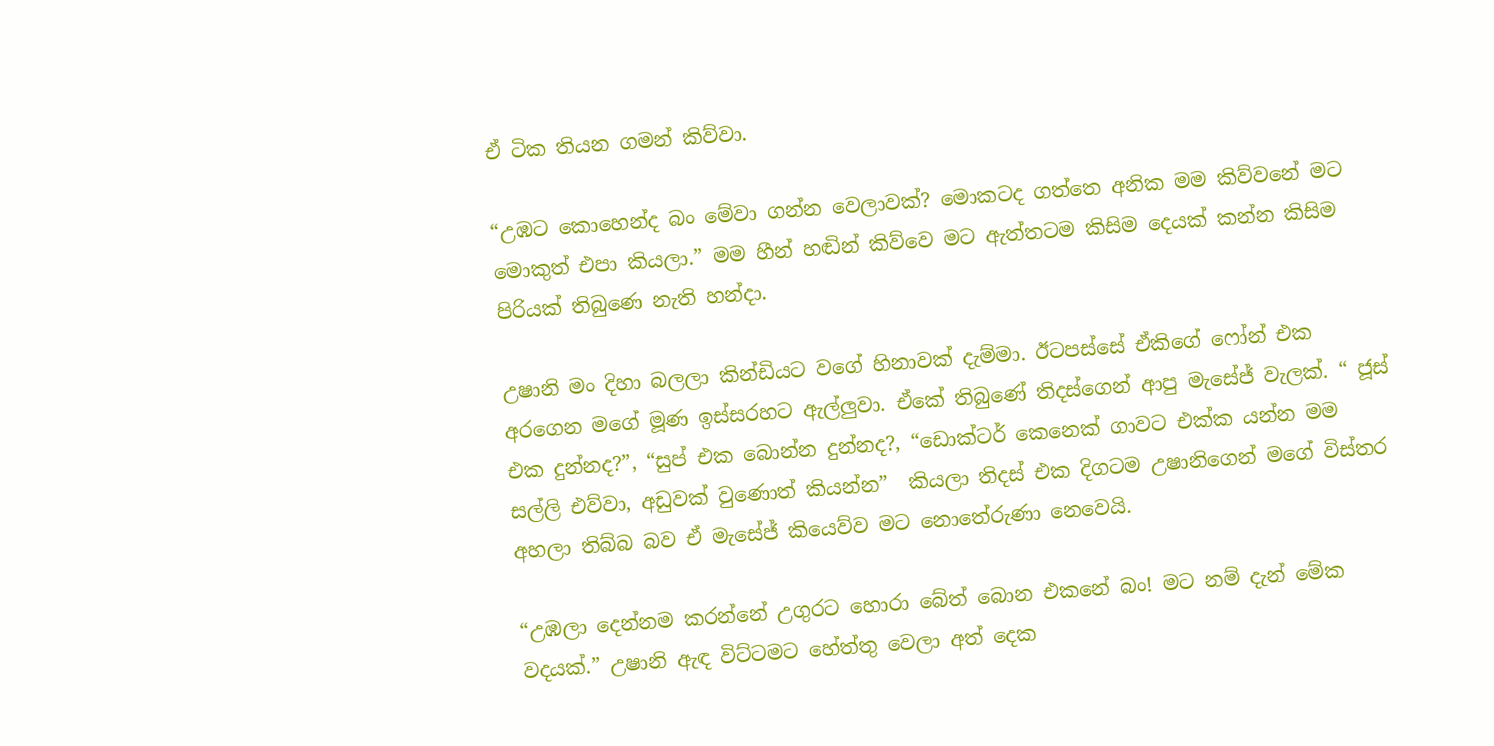ඒ ටික තියන ගමන් කිව්වා.

“උඹට කොහෙන්ද බං මේවා ගන්න වෙලාවක්? මොකටද ගත්තෙ අනික මම කිව්වනේ මට මොකුත් එපා කියලා.” මම හීන් හඬින් කිව්වෙ මට ඇත්තටම කිසිම දෙයක් කන්න කිසිම පිරියක් තිබුණෙ නැති හන්දා.

උෂානි මං දිහා බලලා කින්ඩියට වගේ හිනාවක් දැම්මා. ඊටපස්සේ ඒකිගේ ෆෝන් එක අරගෙන මගේ මූණ ඉස්සරහට ඇල්ලුවා. ඒකේ තිබුණේ තිදස්ගෙන් ආපු මැසේජ් වැලක්. “ ජූස් එක දුන්නද?”, “සුප් එක බොන්න දුන්නද?, “ඩොක්ටර් කෙනෙක් ගාවට එක්ක යන්න මම සල්ලි එව්වා, අඩුවක් වුණොත් කියන්න”  කියලා තිදස් එක දිගටම උෂානිගෙන් මගේ විස්තර අහලා තිබ්බ බව ඒ මැසේජ් කියෙව්ව මට නොතේරුණා නෙවෙයි.

“උඹලා දෙන්නම කරන්නේ උගුරට හොරා බේත් බොන එකනේ බං! මට නම් දැන් මේක වදයක්.” උෂානි ඇඳ විට්ටමට හේත්තු වෙලා අත් දෙක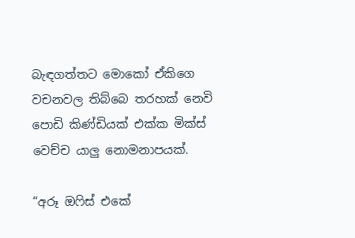බැඳගත්තට මොකෝ ඒකිගෙ වචනවල තිබ්බෙ තරහක් නෙවි පොඩි කිණ්ඩියක් එක්ක මික්ස් වෙච්ච යාලු නොමනාපයක්.

“අරූ ඔෆිස් එකේ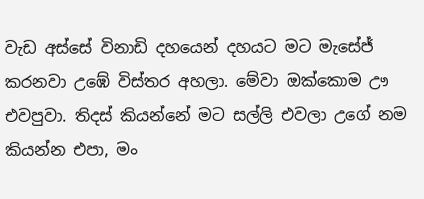වැඩ අස්සේ විනාඩි දහයෙන් දහයට මට මැසේජ් කරනවා උඹේ විස්තර අහලා. මේවා ඔක්කොම ඌ එවපුවා. තිදස් කියන්නේ මට සල්ලි එවලා උගේ නම කියන්න එපා, මං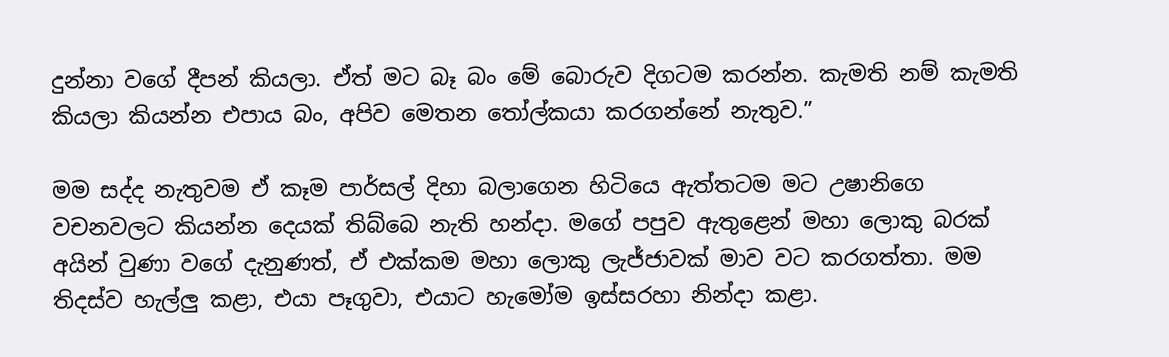දුන්නා වගේ දීපන් කියලා. ඒත් මට බෑ බං මේ බොරුව දිගටම කරන්න. කැමති නම් කැමති කියලා කියන්න එපාය බං, අපිව මෙතන තෝල්කයා කරගන්නේ නැතුව.”

මම සද්ද නැතුවම ඒ කෑම පාර්සල් දිහා බලාගෙන හිටියෙ ඇත්තටම මට උෂානිගෙ වචනවලට කියන්න දෙයක් තිබ්බෙ නැති හන්දා. මගේ පපුව ඇතුළෙන් මහා ලොකු බරක් අයින් වුණා වගේ දැනුණත්, ඒ එක්කම මහා ලොකු ලැජ්ජාවක් මාව වට කරගත්තා. මම තිදස්ව හැල්ලු කළා, එයා පෑගුවා, එයාට හැමෝම ඉස්සරහා නින්දා කළා.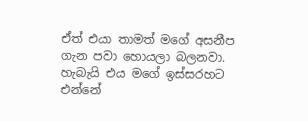ඒත් එයා තාමත් මගේ අසනීප ගැන පවා හොයලා බලනවා. හැබැයි එය මගේ ඉස්සරහට එන්නේ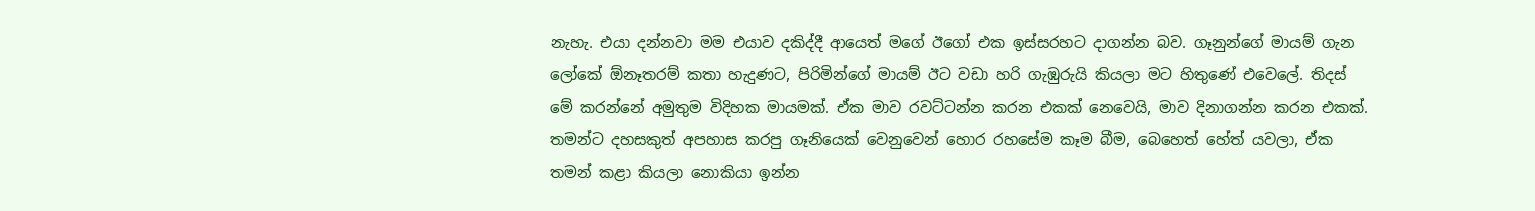නැහැ. එයා දන්නවා මම එයාව දකිද්දී ආයෙත් මගේ ඊගෝ එක ඉස්සරහට දාගන්න බව. ගෑනුන්ගේ මායම් ගැන ලෝකේ ඕනෑතරම් කතා හැදුණට, පිරිමින්ගේ මායම් ඊට වඩා හරි ගැඹුරුයි කියලා මට හිතුණේ එවෙලේ. තිදස් මේ කරන්නේ අමුතුම විදිහක මායමක්. ඒක මාව රවට්ටන්න කරන එකක් නෙවෙයි, මාව දිනාගන්න කරන එකක්. තමන්ට දහසකුත් අපහාස කරපු ගෑනියෙක් වෙනුවෙන් හොර රහසේම කෑම බීම, බෙහෙත් හේත් යවලා, ඒක තමන් කළා කියලා නොකියා ඉන්න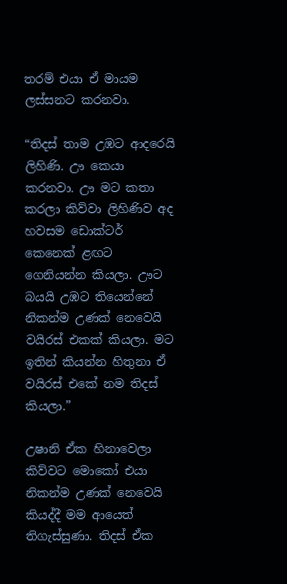තරම් එයා ඒ මායම ලස්සනට කරනවා.

“තිදස් තාම උඹට ආදරෙයි ලිහිණි. ඌ කෙයා කරනවා. ඌ මට කතා කරලා කිව්වා ලිහිණිව අද හවසම ඩොක්ටර් කෙනෙක් ළඟට ගෙනියන්න කියලා. ඌට බයයි උඹට තියෙන්නේ නිකන්ම උණක් නෙවෙයි වයිරස් එකක් කියලා. මට ඉතින් කියන්න හිතුනා ඒ වයිරස් එකේ නම තිදස් කියලා.”

උෂානි ඒක හිනාවෙලා කිව්වට මොකෝ එයා නිකන්ම උණක් නෙවෙයි කියද්දී මම ආයෙත් තිගැස්සුණා. තිදස් ඒක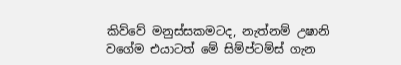කිව්වේ මනුස්සකමටද, නැත්නම් උෂානි වගේම එයාටත් මේ සිම්ප්ටම්ස් ගැන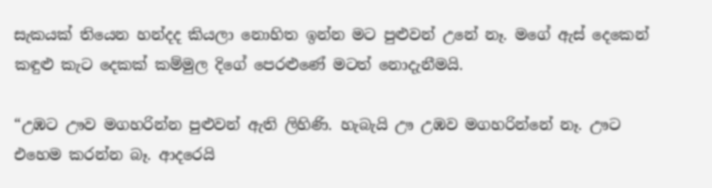සැකයක් තියෙන හන්දද කියලා නොහිත ඉන්න මට පුළුවන් උනේ නෑ. මගේ ඇස් දෙකෙන් කඳුළු කැට දෙකක් කම්මුල දිගේ පෙරළුණේ මටත් නොදැනීමයි.

“උඹට ඌව මගහරින්න පුළුවන් ඇති ලිහිණි. හැබැයි ඌ උඹව මගහරින්නේ නෑ. ඌට එහෙම කරන්න බෑ. ආදරෙයි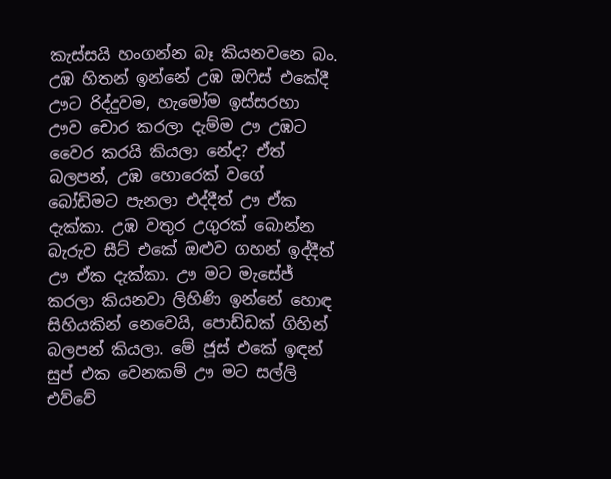කැස්සයි හංගන්න බෑ කියනවනෙ බං. උඹ හිතන් ඉන්නේ උඹ ඔෆිස් එකේදී ඌට රිද්දුවම, හැමෝම ඉස්සරහා ඌව චොර කරලා දැම්ම ඌ උඹට වෛර කරයි කියලා නේද? ඒත් බලපන්, උඹ හොරෙක් වගේ බෝඩිමට පැනලා එද්දීත් ඌ ඒක දැක්කා. උඹ වතුර උගුරක් බොන්න බැරුව සීට් එකේ ඔළුව ගහන් ඉද්දීත් ඌ ඒක දැක්කා. ඌ මට මැසේජ් කරලා කියනවා ලිහිණි ඉන්නේ හොඳ සිහියකින් නෙවෙයි, පොඩ්ඩක් ගිහින් බලපන් කියලා. මේ ජූස් එකේ ඉඳන් සුප් එක වෙනකම් ඌ මට සල්ලි එව්වේ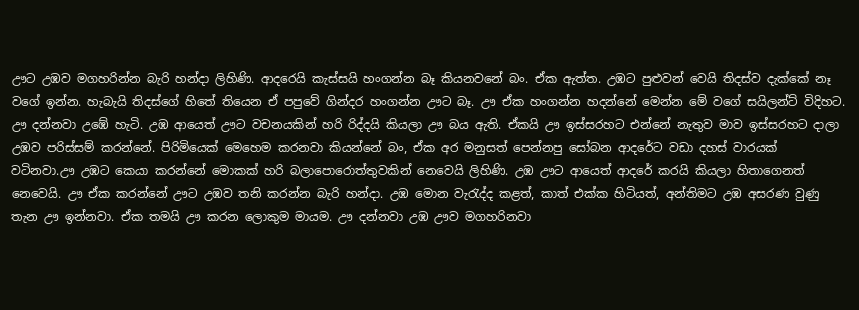ඌට උඹව මගහරින්න බැරි හන්දා ලිහිණි. ආදරෙයි කැස්සයි හංගන්න බෑ කියනවනේ බං. ඒක ඇත්ත. උඹට පුළුවන් වෙයි තිදස්ව දැක්කේ නෑ වගේ ඉන්න. හැබැයි තිදස්ගේ හිතේ තියෙන ඒ පපුවේ ගින්දර හංගන්න ඌට බෑ. ඌ ඒක හංගන්න හදන්නේ මෙන්න මේ වගේ සයිලන්ට් විදිහට. ඌ දන්නවා උඹේ හැටි. උඹ ආයෙත් ඌට වචනයකින් හරි රිද්දයි කියලා ඌ බය ඇති. ඒකයි ඌ ඉස්සරහට එන්නේ නැතුව මාව ඉස්සරහට දාලා උඹව පරිස්සම් කරන්නේ. පිරිමියෙක් මෙහෙම කරනවා කියන්නේ බං, ඒක අර මනුසත් පෙන්නපු සෝබන ආදරේට වඩා දහස් වාරයක් වටිනවා.ඌ උඹට කෙයා කරන්නේ මොකක් හරි බලාපොරොත්තුවකින් නෙවෙයි ලිහිණි. උඹ ඌට ආයෙත් ආදරේ කරයි කියලා හිතාගෙනත් නෙවෙයි. ඌ ඒක කරන්නේ ඌට උඹව තනි කරන්න බැරි හන්දා. උඹ මොන වැරැද්ද කළත්, කාත් එක්ක හිටියත්, අන්තිමට උඹ අසරණ වුණු තැන ඌ ඉන්නවා. ඒක තමයි ඌ කරන ලොකුම මායම. ඌ දන්නවා උඹ ඌව මගහරිනවා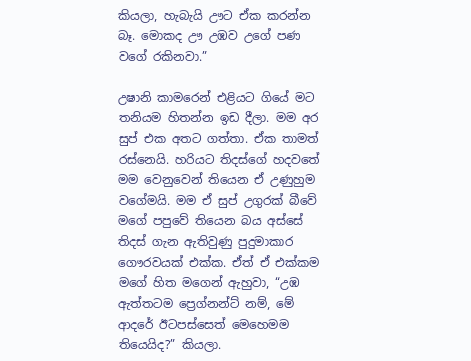කියලා, හැබැයි ඌට ඒක කරන්න බෑ. මොකද ඌ උඹව උගේ පණ වගේ රකිනවා.”

උෂානි කාමරෙන් එළියට ගියේ මට තනියම හිතන්න ඉඩ දීලා. මම අර සුප් එක අතට ගත්තා. ඒක තාමත් රස්නෙයි. හරියට තිදස්ගේ හදවතේ මම වෙනුවෙන් තියෙන ඒ උණුහුම වගේමයි. මම ඒ සුප් උගුරක් බීවේ මගේ පපුවේ තියෙන බය අස්සේ තිදස් ගැන ඇතිවුණු පුදුමාකාර ගෞරවයක් එක්ක. ඒත් ඒ එක්කම මගේ හිත මගෙන් ඇහුවා, “උඹ ඇත්තටම ප්‍රෙග්නන්ට් නම්, මේ ආදරේ ඊටපස්සෙත් මෙහෙමම තියෙයිද?” කියලා.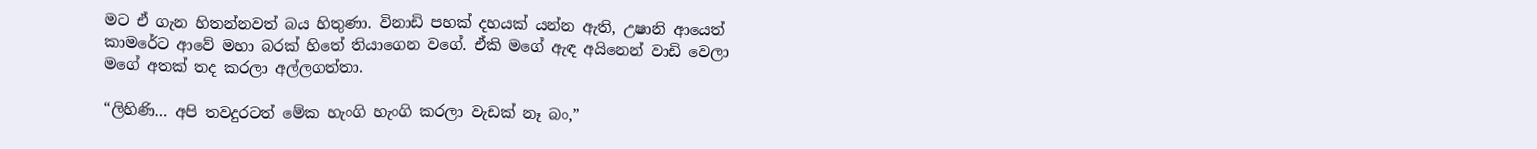මට ඒ ගැන හිතන්නවත් බය හිතුණා. විනාඩි පහක් දහයක් යන්න ඇති, උෂානි ආයෙත් කාමරේට ආවේ මහා බරක් හිතේ තියාගෙන වගේ. ඒකි මගේ ඇඳ අයිනෙන් වාඩි වෙලා මගේ අතක් තද කරලා අල්ලගත්තා.

“ලිහිණි… අපි තවදුරටත් මේක හැංගි හැංගි කරලා වැඩක් නෑ බං,”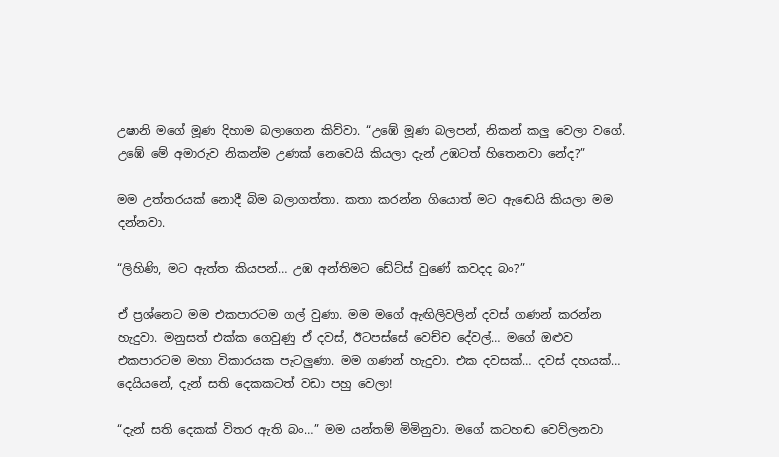උෂානි මගේ මූණ දිහාම බලාගෙන කිව්වා. “උඹේ මූණ බලපන්, නිකන් කලු වෙලා වගේ. උඹේ මේ අමාරුව නිකන්ම උණක් නෙවෙයි කියලා දැන් උඹටත් හිතෙනවා නේද?”

මම උත්තරයක් නොදී බිම බලාගත්තා. කතා කරන්න ගියොත් මට ඇඬෙයි කියලා මම දන්නවා.

“ලිහිණි, මට ඇත්ත කියපන්… උඹ අන්තිමට ඩේට්ස් වුණේ කවදද බං?”

ඒ ප්‍රශ්නෙට මම එකපාරටම ගල් වුණා. මම මගේ ඇඟිලිවලින් දවස් ගණන් කරන්න හැදුවා. මනුසත් එක්ක ගෙවුණු ඒ දවස්, ඊටපස්සේ වෙච්ච දේවල්… මගේ ඔළුව එකපාරටම මහා විකාරයක පැටලුණා. මම ගණන් හැදුවා. එක දවසක්… දවස් දහයක්… දෙයියනේ, දැන් සති දෙකකටත් වඩා පහු වෙලා!

“දැන් සති දෙකක් විතර ඇති බං…” මම යන්තම් මිමිනුවා. මගේ කටහඬ වෙව්ලනවා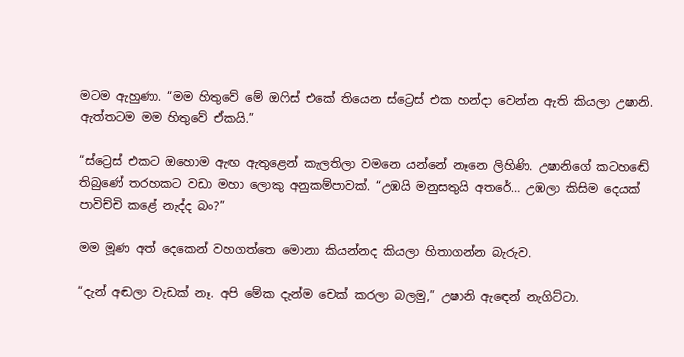මටම ඇහුණා. “මම හිතුවේ මේ ඔෆිස් එකේ තියෙන ස්ට්‍රෙස් එක හන්දා වෙන්න ඇති කියලා උෂානි. ඇත්තටම මම හිතුවේ ඒකයි.”

“ස්ට්‍රෙස් එකට ඔහොම ඇඟ ඇතුළෙන් කැලතිලා වමනෙ යන්නේ නෑනෙ ලිහිණි. උෂානිගේ කටහඬේ තිබුණේ තරහකට වඩා මහා ලොකු අනුකම්පාවක්. “උඹයි මනුසතුයි අතරේ… උඹලා කිසිම දෙයක් පාවිච්චි කළේ නැද්ද බං?”

මම මූණ අත් දෙකෙන් වහගත්තෙ මොනා කියන්නද කියලා හිතාගන්න බැරුව.

“දැන් අඬලා වැඩක් නෑ. අපි මේක දැන්ම චෙක් කරලා බලමු,” උෂානි ඇඳෙන් නැගිට්ටා.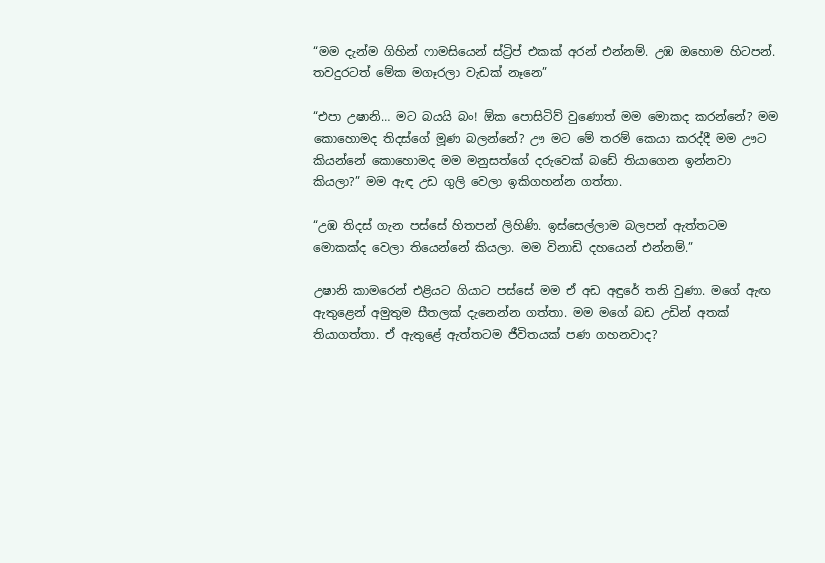“මම දැන්ම ගිහින් ෆාමසියෙන් ස්ට්‍රිප් එකක් අරන් එන්නම්. උඹ ඔහොම හිටපන්. තවදුරටත් මේක මගෑරලා වැඩක් නෑනෙ”

“එපා උෂානි… මට බයයි බං! ඕක පොසිටිව් වුණොත් මම මොකද කරන්නේ? මම කොහොමද තිදස්ගේ මූණ බලන්නේ? ඌ මට මේ තරම් කෙයා කරද්දී මම ඌට කියන්නේ කොහොමද මම මනුසත්ගේ දරුවෙක් බඩේ තියාගෙන ඉන්නවා කියලා?” මම ඇඳ උඩ ගුලි වෙලා ඉකිගහන්න ගත්තා.

“උඹ තිදස් ගැන පස්සේ හිතපන් ලිහිණි. ඉස්සෙල්ලාම බලපන් ඇත්තටම මොකක්ද වෙලා තියෙන්නේ කියලා. මම විනාඩි දහයෙන් එන්නම්.”

උෂානි කාමරෙන් එළියට ගියාට පස්සේ මම ඒ අඩ අඳුරේ තනි වුණා. මගේ ඇඟ ඇතුළෙන් අමුතුම සීතලක් දැනෙන්න ගත්තා. මම මගේ බඩ උඩින් අතක් තියාගත්තා. ඒ ඇතුළේ ඇත්තටම ජීවිතයක් පණ ගහනවාද?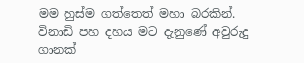මම හුස්ම ගත්තෙත් මහා බරකින්. විනාඩි පහ දහය මට දැනුණේ අවුරුදු ගානක්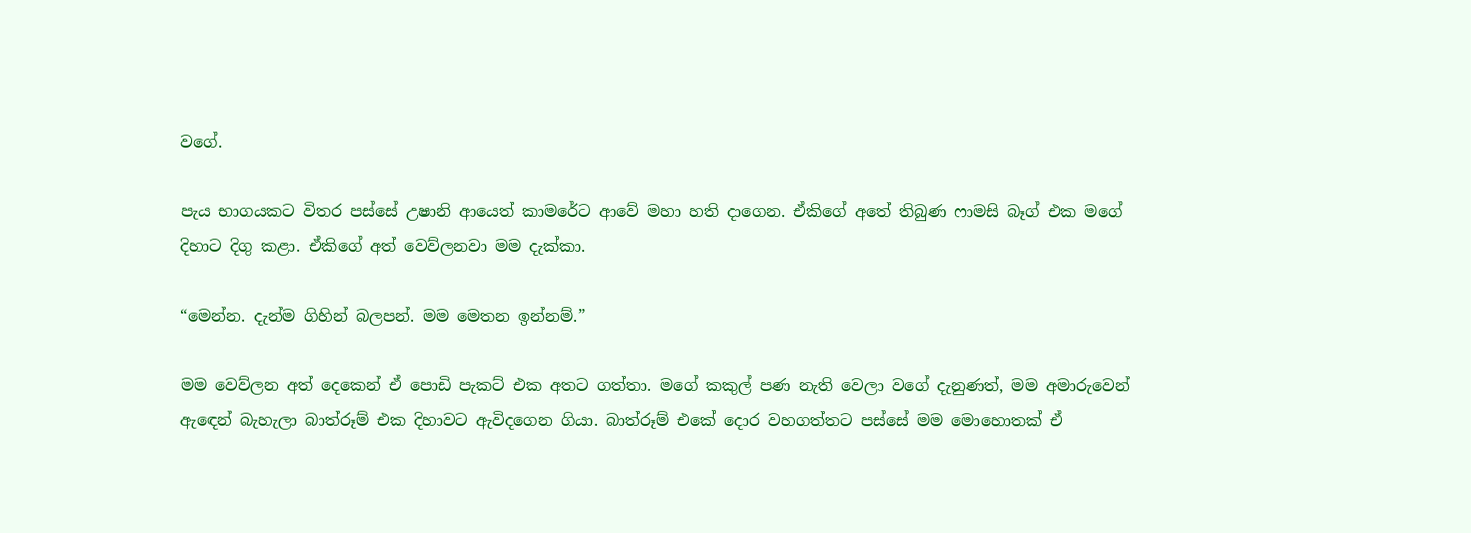වගේ.

පැය භාගයකට විතර පස්සේ උෂානි ආයෙත් කාමරේට ආවේ මහා හති දාගෙන. ඒකිගේ අතේ තිබුණ ෆාමසි බෑග් එක මගේ දිහාට දිගු කළා. ඒකිගේ අත් වෙව්ලනවා මම දැක්කා.

“මෙන්න. දැන්ම ගිහින් බලපන්. මම මෙතන ඉන්නම්.”

මම වෙව්ලන අත් දෙකෙන් ඒ පොඩි පැකට් එක අතට ගත්තා. මගේ කකුල් පණ නැති වෙලා වගේ දැනුණත්, මම අමාරුවෙන් ඇඳෙන් බැහැලා බාත්රූම් එක දිහාවට ඇවිදගෙන ගියා. බාත්රූම් එකේ දොර වහගත්තට පස්සේ මම මොහොතක් ඒ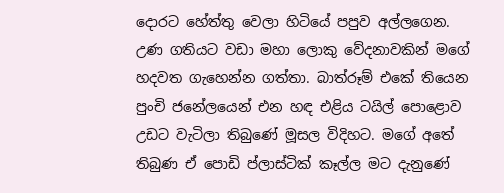දොරට හේත්තු වෙලා හිටියේ පපුව අල්ලගෙන. උණ ගතියට වඩා මහා ලොකු වේදනාවකින් මගේ හදවත ගැහෙන්න ගත්තා. බාත්රූම් එකේ තියෙන පුංචි ජනේලයෙන් එන හඳ එළිය ටයිල් පොළොව උඩට වැටිලා තිබුණේ මූසල විදිහට. මගේ අතේ තිබුණ ඒ පොඩි ප්ලාස්ටික් කෑල්ල මට දැනුණේ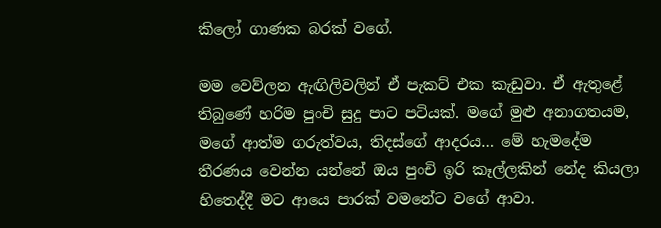කිලෝ ගාණක බරක් වගේ.

මම වෙව්ලන ඇඟිලිවලින් ඒ පැකට් එක කැඩුවා. ඒ ඇතුළේ තිබුණේ හරිම පුංචි සුදු පාට පටියක්. මගේ මුළු අනාගතයම, මගේ ආත්ම ගරුත්වය, තිදස්ගේ ආදරය… මේ හැමදේම තීරණය වෙන්න යන්නේ ඔය පුංචි ඉරි කෑල්ලකින් නේද කියලා හිතෙද්දී මට ආයෙ පාරක් වමනේට වගේ ආවා.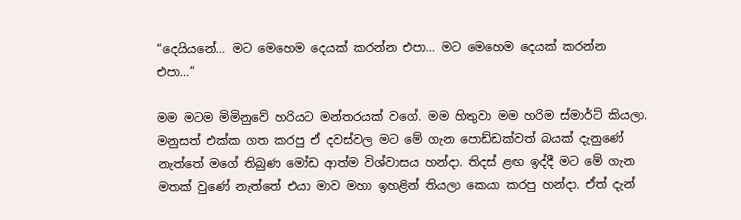“දෙයියනේ… මට මෙහෙම දෙයක් කරන්න එපා… මට මෙහෙම දෙයක් කරන්න එපා…”

මම මටම මිමිනුවේ හරියට මන්තරයක් වගේ. මම හිතුවා මම හරිම ස්මාර්ට් කියලා. මනුසත් එක්ක ගත කරපු ඒ දවස්වල මට මේ ගැන පොඩ්ඩක්වත් බයක් දැනුණේ නැත්තේ මගේ තිබුණ මෝඩ ආත්ම විශ්වාසය හන්දා. තිදස් ළඟ ඉද්දී මට මේ ගැන මතක් වුණේ නැත්තේ එයා මාව මහා ඉහළින් තියලා කෙයා කරපු හන්දා. ඒත් දැන්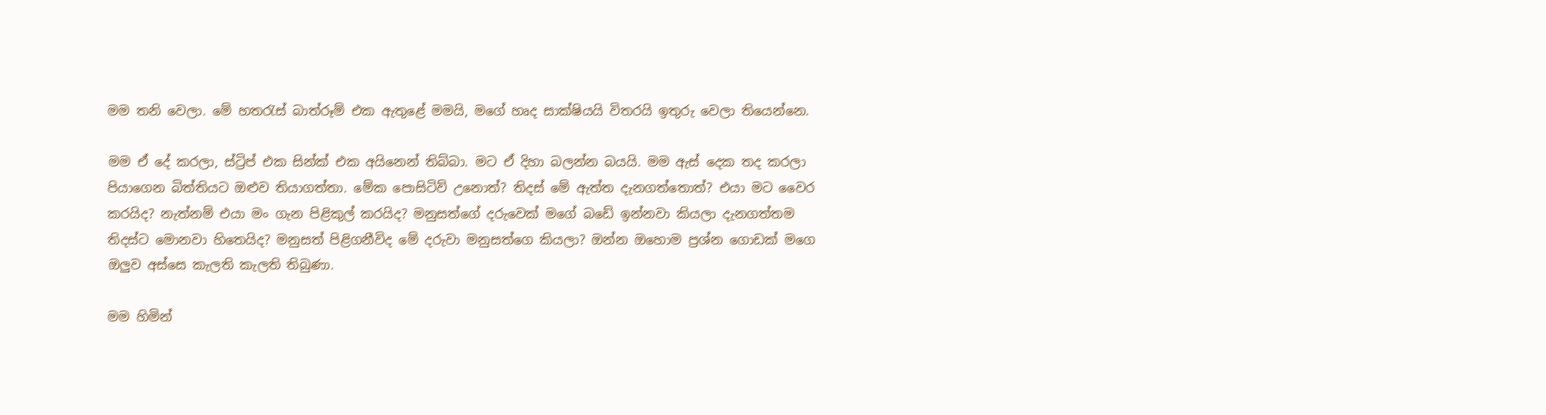මම තනි වෙලා. මේ හතරැස් බාත්රූම් එක ඇතුළේ මමයි, මගේ හෘද සාක්ෂියයි විතරයි ඉතුරු වෙලා තියෙන්නෙ.

මම ඒ දේ කරලා, ස්ට්‍රිප් එක සින්ක් එක අයිනෙන් තිබ්බා. මට ඒ දිහා බලන්න බයයි. මම ඇස් දෙක තද කරලා පියාගෙන බිත්තියට ඔළුව තියාගත්තා. මේක පොසිටිව් උනොත්? තිදස් මේ ඇත්ත දැනගත්තොත්? එයා මට වෛර කරයිද? නැත්නම් එයා මං ගැන පිළිකුල් කරයිද? මනුසත්ගේ දරුවෙක් මගේ බඩේ ඉන්නවා කියලා දැනගත්තම තිදස්ට මොනවා හිතෙයිද? මනුසත් පිළිගනීවිද මේ දරුවා මනුසත්ගෙ කියලා? ඔන්න ඔහොම ප්‍රශ්න ගොඩක් මගෙ ඔලුව අස්සෙ කැලති කැලති තිබුණා.

මම හිමින්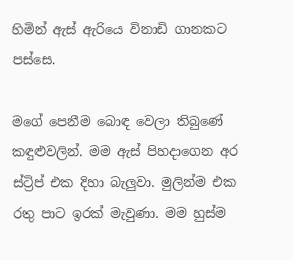හිමින් ඇස් ඇරියෙ විනාඩි ගානකට පස්සෙ.

මගේ පෙනීම බොඳ වෙලා තිබුණේ කඳුළුවලින්. මම ඇස් පිහදාගෙන අර ස්ට්‍රිප් එක දිහා බැලුවා. මුලින්ම එක රතු පාට ඉරක් මැවුණා. මම හුස්ම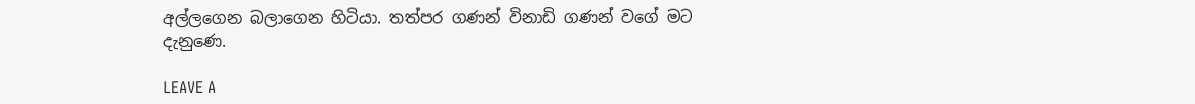අල්ලගෙන බලාගෙන හිටියා. තත්පර ගණන් විනාඩි ගණන් වගේ මට දැනුණෙ.

LEAVE A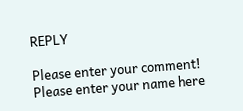REPLY

Please enter your comment!
Please enter your name here